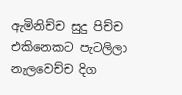ඇමිනිච්ච සුදු පිච්ච එකිනෙකට පැටලිලා
නැලවෙච්ච දිග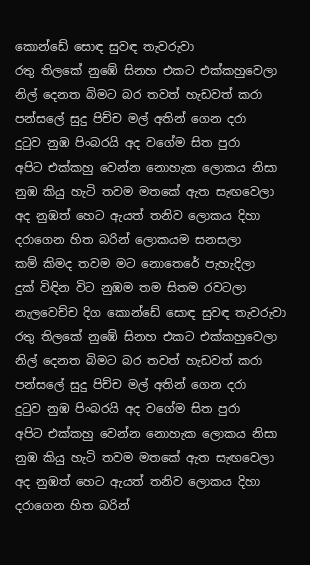කොන්ඩේ සොඳ සුවඳ තැවරුවා
රතු තිලකේ නුඹේ සිනහ එකට එක්කහුවෙලා
නිල් දෙනත බිමට බර තවත් හැඩවත් කරා
පන්සලේ සුදු පිච්ච මල් අතින් ගෙන දරා
දුටුව නුඹ පිංබරයි අද වගේම සිත පුරා
අපිට එක්කහු වෙන්න නොහැක ලොකය නිසා
නුඹ කියු හැටි තවම මතකේ ඇත සැඟවෙලා
අද නුඹත් හෙට ඇයත් තනිව ලොකය දිහා
දරාගෙන හිත බරින් ලොකයම සනසලා
කම් කිමද තවම මට නොතෙරේ පැහැදිලා
දුක් විඳින විට නුඹම තම සිතම රවටලා
නැලවෙච්ච දිග කොන්ඩේ සොඳ සුවඳ තැවරුවා
රතු තිලකේ නුඹේ සිනහ එකට එක්කහුවෙලා
නිල් දෙනත බිමට බර තවත් හැඩවත් කරා
පන්සලේ සුදු පිච්ච මල් අතින් ගෙන දරා
දුටුව නුඹ පිංබරයි අද වගේම සිත පුරා
අපිට එක්කහු වෙන්න නොහැක ලොකය නිසා
නුඹ කියු හැටි තවම මතකේ ඇත සැඟවෙලා
අද නුඹත් හෙට ඇයත් තනිව ලොකය දිහා
දරාගෙන හිත බරින්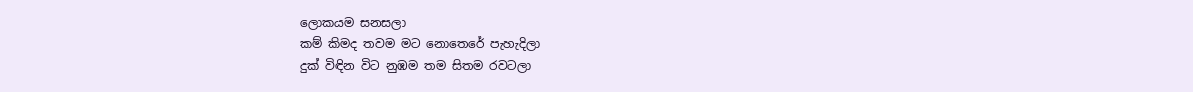ලොකයම සනසලා
කම් කිමද තවම මට නොතෙරේ පැහැදිලා
දුක් විඳින විට නුඹම තම සිතම රවටලා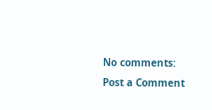No comments:
Post a Comment